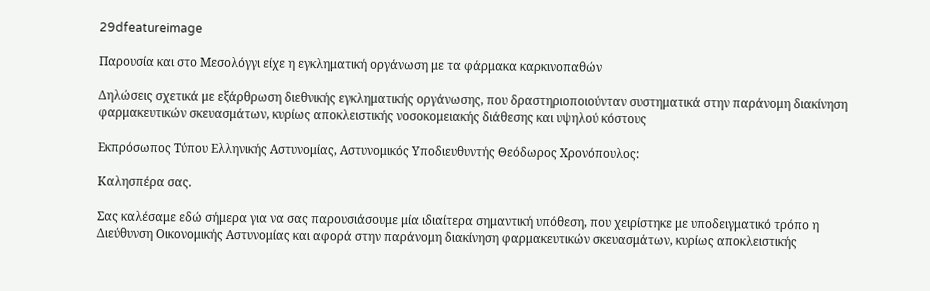29dfeatureimage

Παρουσία και στο Μεσολόγγι είχε η εγκληματική οργάνωση με τα φάρμακα καρκινοπαθών

Δηλώσεις σχετικά με εξάρθρωση διεθνικής εγκληματικής οργάνωσης, που δραστηριοποιούνταν συστηματικά στην παράνομη διακίνηση φαρμακευτικών σκευασμάτων, κυρίως αποκλειστικής νοσοκομειακής διάθεσης και υψηλού κόστους

Εκπρόσωπος Τύπου Ελληνικής Αστυνομίας, Αστυνομικός Υποδιευθυντής Θεόδωρος Χρονόπουλος:

Καλησπέρα σας.

Σας καλέσαμε εδώ σήμερα για να σας παρουσιάσουμε μία ιδιαίτερα σημαντική υπόθεση, που χειρίστηκε με υποδειγματικό τρόπο η Διεύθυνση Οικονομικής Αστυνομίας και αφορά στην παράνομη διακίνηση φαρμακευτικών σκευασμάτων, κυρίως αποκλειστικής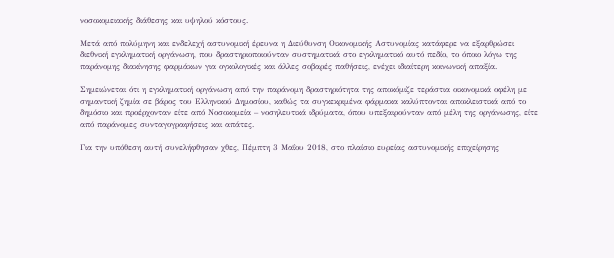νοσοκομειακής διάθεσης και υψηλού κόστους.

Μετά από πολύμηνη και ενδελεχή αστυνομική έρευνα η Διεύθυνση Οικονομικής Αστυνομίας κατάφερε να εξαρθρώσει διεθνική εγκληματική οργάνωση, που δραστηριοποιούνταν συστηματικά στο εγκληματικό αυτό πεδίο, το όποιο λόγω της παράνομης διακίνησης φαρμάκων για ογκολογικές και άλλες σοβαρές παθήσεις, ενέχει ιδιαίτερη κοινωνική απαξία.

Σημειώνεται ότι η εγκληματική οργάνωση από την παράνομη δραστηριότητα της αποκόμιζε τεράστια οικονομικά οφέλη με σημαντική ζημία σε βάρος του Ελληνικού Δημοσίου, καθώς τα συγκεκριμένα φάρμακα καλύπτονται αποκλειστικά από το δημόσιο και προέρχονταν είτε από Νοσοκομεία – νοσηλευτικά ιδρύματα, όπου υπεξαιρούνταν από μέλη της οργάνωσης, είτε από παράνομες συνταγογραφήσεις και απάτες.

Για την υπόθεση αυτή συνελήφθησαν χθες, Πέμπτη 3 Μαΐου 2018, στο πλαίσιο ευρείας αστυνομικής επιχείρησης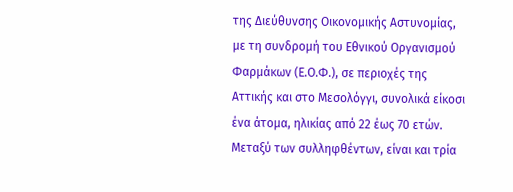της Διεύθυνσης Οικονομικής Αστυνομίας, με τη συνδρομή του Εθνικού Οργανισμού Φαρμάκων (Ε.Ο.Φ.), σε περιοχές της Αττικής και στο Μεσολόγγι, συνολικά είκοσι ένα άτομα, ηλικίας από 22 έως 70 ετών. Μεταξύ των συλληφθέντων, είναι και τρία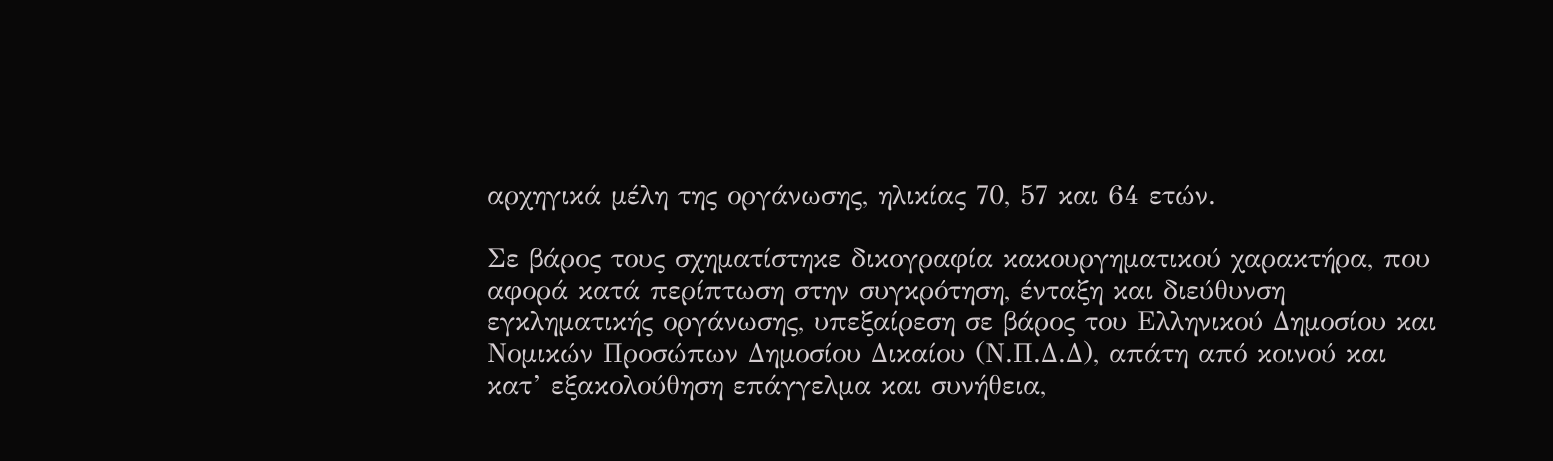αρχηγικά μέλη της οργάνωσης, ηλικίας 70, 57 και 64 ετών.

Σε βάρος τους σχηματίστηκε δικογραφία κακουργηματικού χαρακτήρα, που αφορά κατά περίπτωση στην συγκρότηση, ένταξη και διεύθυνση εγκληματικής οργάνωσης, υπεξαίρεση σε βάρος του Ελληνικού Δημοσίου και Νομικών Προσώπων Δημοσίου Δικαίου (Ν.Π.Δ.Δ), απάτη από κοινού και κατ’ εξακολούθηση επάγγελμα και συνήθεια,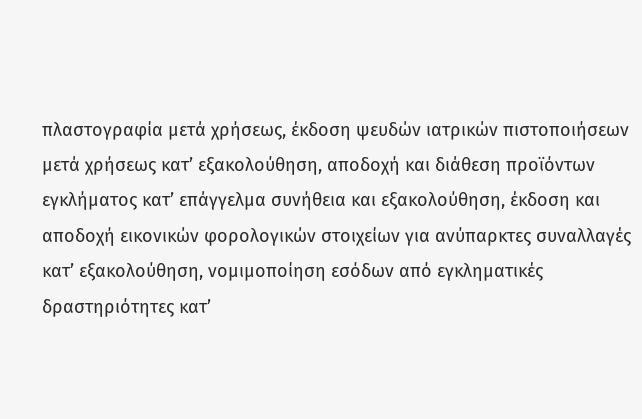πλαστογραφία μετά χρήσεως, έκδοση ψευδών ιατρικών πιστοποιήσεων μετά χρήσεως κατ’ εξακολούθηση, αποδοχή και διάθεση προϊόντων εγκλήματος κατ’ επάγγελμα συνήθεια και εξακολούθηση, έκδοση και αποδοχή εικονικών φορολογικών στοιχείων για ανύπαρκτες συναλλαγές κατ’ εξακολούθηση, νομιμοποίηση εσόδων από εγκληματικές δραστηριότητες κατ’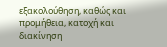εξακολούθηση, καθώς και προμήθεια, κατοχή και διακίνηση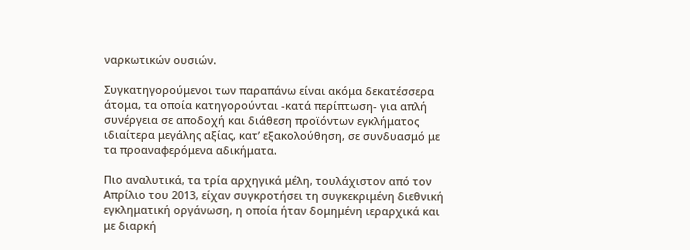ναρκωτικών ουσιών.

Συγκατηγορούμενοι των παραπάνω είναι ακόμα δεκατέσσερα άτομα, τα οποία κατηγορούνται -κατά περίπτωση- για απλή συνέργεια σε αποδοχή και διάθεση προϊόντων εγκλήματος ιδιαίτερα μεγάλης αξίας, κατ’ εξακολούθηση, σε συνδυασμό με τα προαναφερόμενα αδικήματα.

Πιο αναλυτικά, τα τρία αρχηγικά μέλη, τουλάχιστον από τον Απρίλιο του 2013, είχαν συγκροτήσει τη συγκεκριμένη διεθνική εγκληματική οργάνωση, η οποία ήταν δομημένη ιεραρχικά και με διαρκή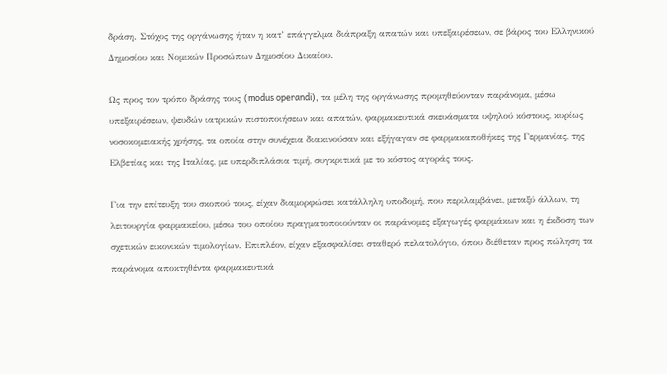δράση. Στόχος της οργάνωσης ήταν η κατ’ επάγγελμα διάπραξη απατών και υπεξαιρέσεων, σε βάρος του Ελληνικού Δημοσίου και Νομικών Προσώπων Δημοσίου Δικαίου.

Ως προς τον τρόπο δράσης τους (modus operandi), τα μέλη της οργάνωσης προμηθεύονταν παράνομα, μέσω υπεξαιρέσεων, ψευδών ιατρικών πιστοποιήσεων και απατών, φαρμακευτικά σκευάσματα υψηλού κόστους, κυρίως νοσοκομειακής χρήσης, τα οποία στην συνέχεια διακινούσαν και εξήγαγαν σε φαρμακαποθήκες της Γερμανίας, της Ελβετίας και της Ιταλίας, με υπερδιπλάσια τιμή, συγκριτικά με το κόστος αγοράς τους.

Για την επίτευξη του σκοπού τους, είχαν διαμορφώσει κατάλληλη υποδομή, που περιλαμβάνει, μεταξύ άλλων, τη λειτουργία φαρμακείου, μέσω του οποίου πραγματοποιούνταν οι παράνομες εξαγωγές φαρμάκων και η έκδοση των σχετικών εικονικών τιμολογίων. Επιπλέον, είχαν εξασφαλίσει σταθερό πελατολόγιο, όπου διέθεταν προς πώληση τα παράνομα αποκτηθέντα φαρμακευτικά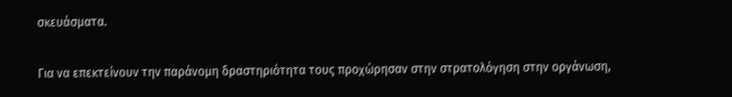σκευάσματα.

Για να επεκτείνουν την παράνομη δραστηριότητα τους προχώρησαν στην στρατολόγηση στην οργάνωση,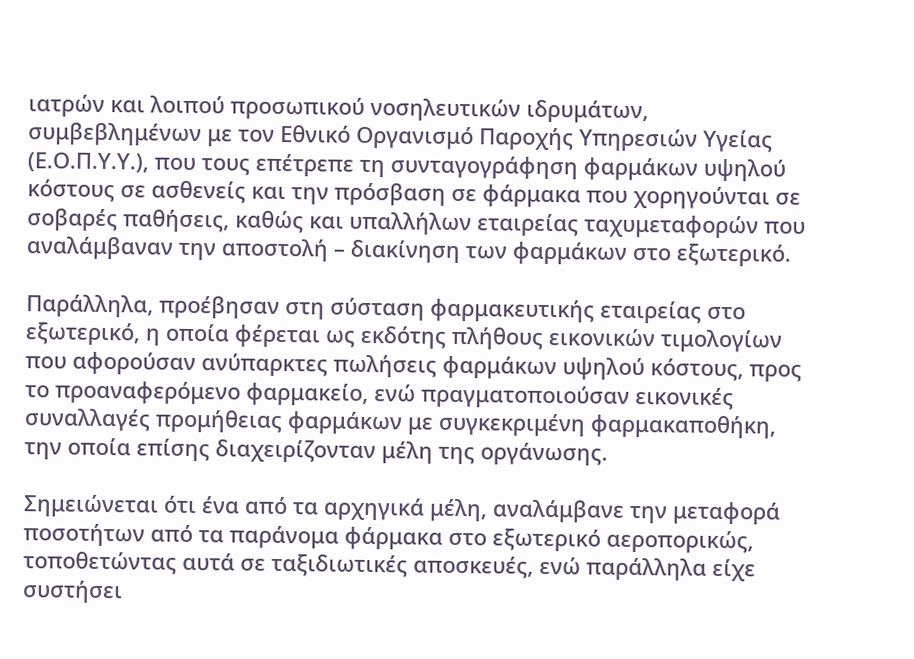ιατρών και λοιπού προσωπικού νοσηλευτικών ιδρυμάτων, συμβεβλημένων με τον Εθνικό Οργανισμό Παροχής Υπηρεσιών Υγείας (Ε.Ο.Π.Υ.Υ.), που τους επέτρεπε τη συνταγογράφηση φαρμάκων υψηλού κόστους σε ασθενείς και την πρόσβαση σε φάρμακα που χορηγούνται σε σοβαρές παθήσεις, καθώς και υπαλλήλων εταιρείας ταχυμεταφορών που αναλάμβαναν την αποστολή – διακίνηση των φαρμάκων στο εξωτερικό.

Παράλληλα, προέβησαν στη σύσταση φαρμακευτικής εταιρείας στο εξωτερικό, η οποία φέρεται ως εκδότης πλήθους εικονικών τιμολογίων που αφορούσαν ανύπαρκτες πωλήσεις φαρμάκων υψηλού κόστους, προς το προαναφερόμενο φαρμακείο, ενώ πραγματοποιούσαν εικονικές συναλλαγές προμήθειας φαρμάκων με συγκεκριμένη φαρμακαποθήκη, την οποία επίσης διαχειρίζονταν μέλη της οργάνωσης.

Σημειώνεται ότι ένα από τα αρχηγικά μέλη, αναλάμβανε την μεταφορά ποσοτήτων από τα παράνομα φάρμακα στο εξωτερικό αεροπορικώς, τοποθετώντας αυτά σε ταξιδιωτικές αποσκευές, ενώ παράλληλα είχε συστήσει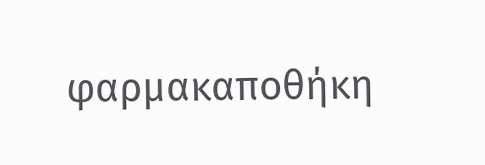φαρμακαποθήκη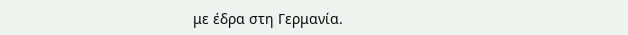με έδρα στη Γερμανία.